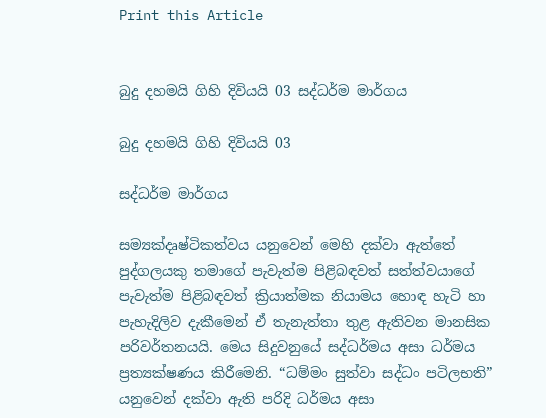Print this Article


බුදු දහමයි ගිහි දිවියයි 03 සද්ධර්ම මාර්ගය

බුදු දහමයි ගිහි දිවියයි 03

සද්ධර්ම මාර්ගය

සම්‍යක්දෘෂ්ටිකත්වය යනුවෙන් මෙහි දක්වා ඇත්තේ පුද්ගලයකු තමාගේ පැවැත්ම පිළිබඳවත් සත්ත්වයාගේ පැවැත්ම පිළිබඳවත් ක්‍රියාත්මක නියාමය හොඳ හැටි හා පැහැදිලිව දැකීමෙන් ඒ තැනැත්තා තුළ ඇතිවන මානසික පරිවර්තනයයි. මෙය සිදුවනුයේ සද්ධර්මය අසා ධර්මය ප්‍රත්‍යක්ෂණය කිරීමෙනි. “ධම්මං සුත්වා සද්ධං පටිලභති” යනුවෙන් දක්වා ඇති පරිදි ධර්මය අසා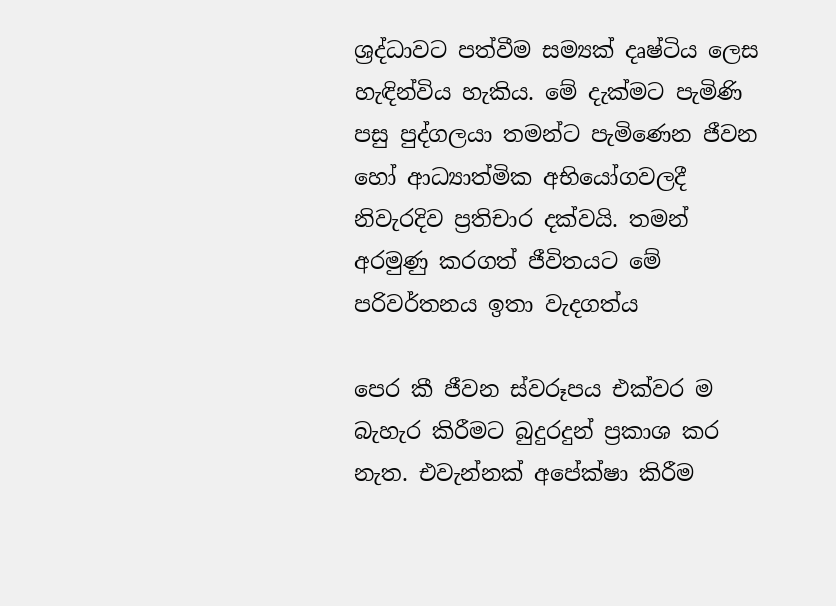ශ්‍රද්ධාවට පත්වීම සම්‍යක් දෘෂ්ටිය ලෙස හැඳින්විය හැකිය. මේ දැක්මට පැමිණි පසු පුද්ගලයා තමන්ට පැමිණෙන ජීවන හෝ ආධ්‍යාත්මික අභියෝගවලදී නිවැරදිව ප්‍රතිචාර දක්වයි. තමන් අරමුණු කරගත් ජීවිතයට මේ පරිවර්තනය ඉතා වැදගත්ය

පෙර කී ජීවන ස්වරූපය එක්වර ම බැහැර කිරීමට බුදුරදුන් ප්‍රකාශ කර නැත. එවැන්නක් අපේක්ෂා කිරීම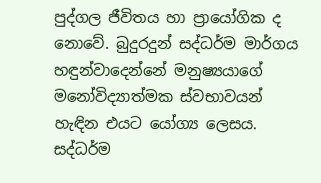පුද්ගල ජීවිතය හා ප්‍රායෝගික ද නොවේ. බුදුරදුන් සද්ධර්ම මාර්ගය හඳුන්වාදෙන්නේ මනුෂ්‍යයාගේ මනෝවිද්‍යාත්මක ස්වභාවයන් හැඳින එයට යෝග්‍ය ලෙසය. සද්ධර්ම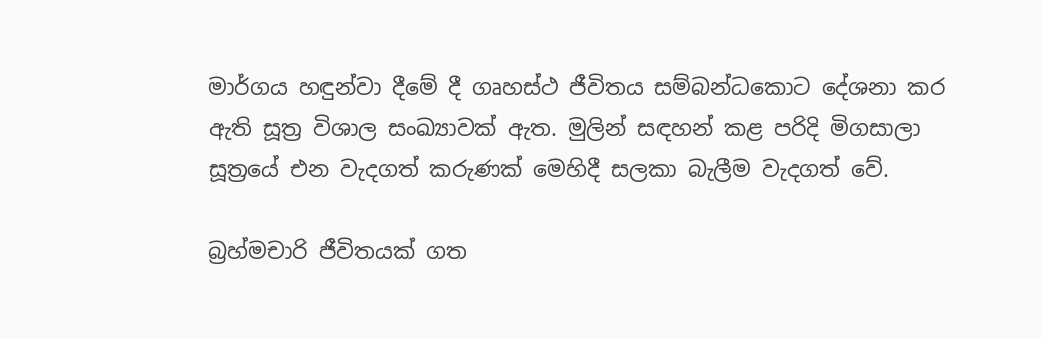මාර්ගය හඳුන්වා දීමේ දී ගෘහස්ථ ජීවිතය සම්බන්ධකොට දේශනා කර ඇති සූත්‍ර විශාල සංඛ්‍යාවක් ඇත. මුලින් සඳහන් කළ පරිදි මිගසාලා සූත්‍රයේ එන වැදගත් කරුණක් මෙහිදී සලකා බැලීම වැදගත් වේ.

බ්‍රහ්මචාරි ජීවිතයක් ගත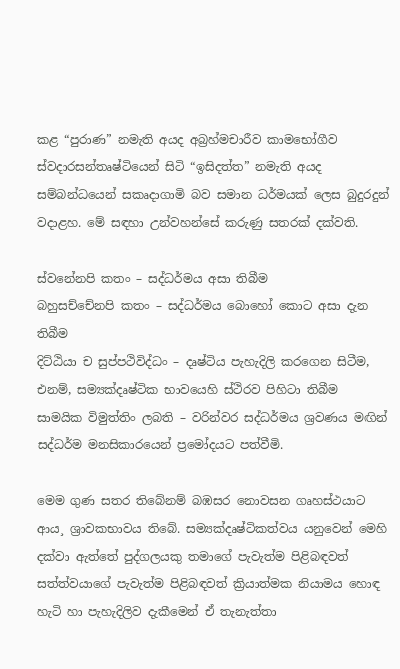කළ “පුරාණ” නමැති අයද අබ්‍රහ්මචාරීව කාමභෝගීව ස්වදාරසන්තෘෂ්ටියෙන් සිටි “ඉසිදත්ත” නමැති අයද සම්බන්ධයෙන් සකෘදාගාමි බව සමාන ධර්මයක් ලෙස බුදුරදුන් වදාළහ. මේ සඳහා උන්වහන්සේ කරුණු සතරක් දක්වති.

ස්වනේනපි කතං – සද්ධර්මය අසා තිබීම
බහුසච්චේනපි කතං – සද්ධර්මය බොහෝ කොට අසා දැන තිබීම
දිට්ඨියා ච සුප්පථිවිද්ධං – දෘෂ්ටිය පැහැදිලි කරගෙන සිටීම, එනම්, සම්‍යක්දෘෂ්ටික භාවයෙහි ස්ථිරව පිහිටා තිබීම
සාමයික විමුත්තිං ලබති – වරින්වර සද්ධර්මය ශ්‍රවණය මඟින් සද්ධර්ම මනසිකාරයෙන් ප්‍රමෝදයට පත්වීමි.

මෙම ගුණ සතර තිබේනම් බඹසර නොවසන ගෘහස්ථයාට ආය¸ ශ්‍රාවකභාවය තිබේ. සම්‍යක්දෘෂ්ටිකත්වය යනුවෙන් මෙහි දක්වා ඇත්තේ පුද්ගලයකු තමාගේ පැවැත්ම පිළිබඳවත් සත්ත්වයාගේ පැවැත්ම පිළිබඳවත් ක්‍රියාත්මක නියාමය හොඳ හැටි හා පැහැදිලිව දැකීමෙන් ඒ තැනැත්තා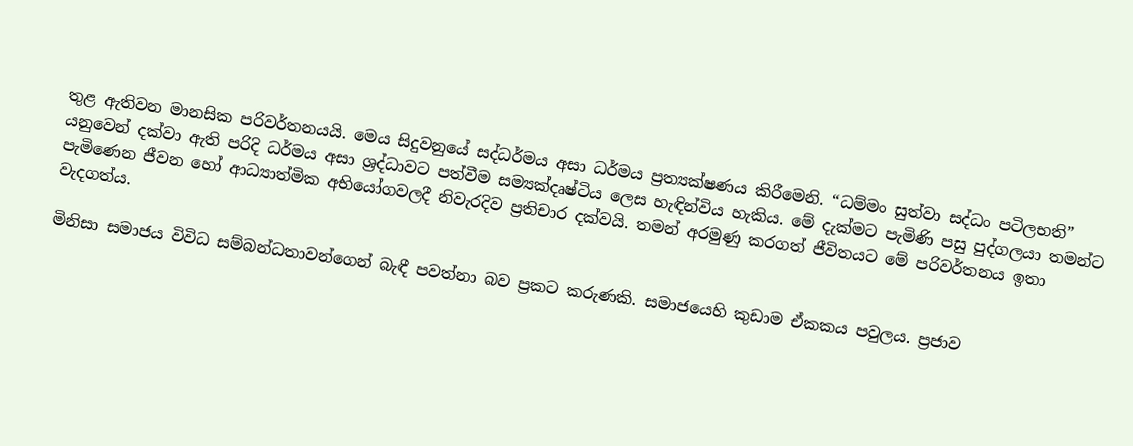තුළ ඇතිවන මානසික පරිවර්තනයයි. මෙය සිදුවනුයේ සද්ධර්මය අසා ධර්මය ප්‍රත්‍යක්ෂණය කිරීමෙනි. “ධම්මං සුත්වා සද්ධං පටිලභති” යනුවෙන් දක්වා ඇති පරිදි ධර්මය අසා ශ්‍රද්ධාවට පත්වීම සම්‍යක්දෘෂ්ටිය ලෙස හැඳින්විය හැකිය. මේ දැක්මට පැමිණි පසු පුද්ගලයා තමන්ට පැමිණෙන ජීවන හෝ ආධ්‍යාත්මික අභියෝගවලදී නිවැරදිව ප්‍රතිචාර දක්වයි. තමන් අරමුණු කරගත් ජීවිතයට මේ පරිවර්තනය ඉතා වැදගත්ය.

මිනිසා සමාජය විවිධ සම්බන්ධතාවන්ගෙන් බැඳී පවත්නා බව ප්‍රකට කරුණකි. සමාජයෙහි කුඩාම ඒකකය පවුලය. ප්‍රජාව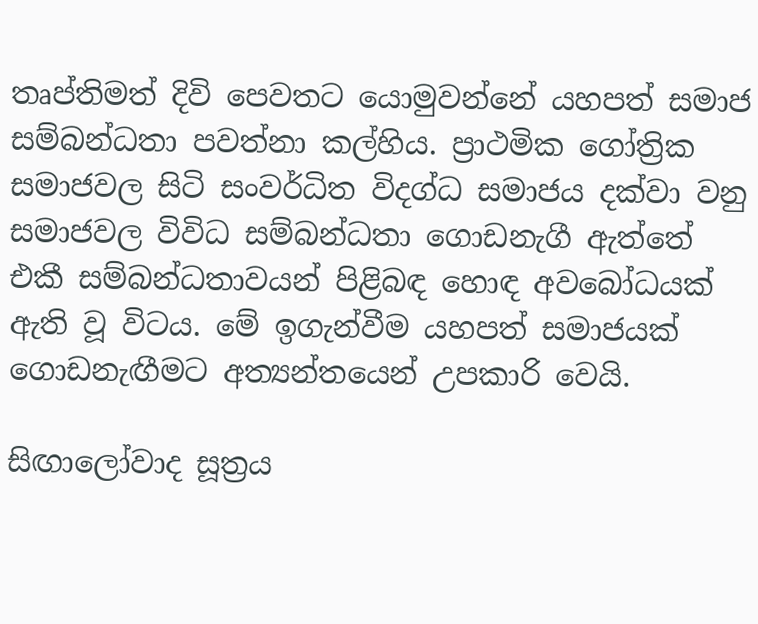තෘප්තිමත් දිවි පෙවතට යොමුවන්නේ යහපත් සමාජ සම්බන්ධතා පවත්නා කල්හිය. ප්‍රාථමික ගෝත්‍රික සමාජවල සිටි සංවර්ධිත විදග්ධ සමාජය දක්වා වනු සමාජවල විවිධ සම්බන්ධතා ගොඩනැගී ඇත්තේ එකී සම්බන්ධතාවයන් පිළිබඳ හොඳ අවබෝධයක් ඇති වූ විටය. මේ ඉගැන්වීම යහපත් සමාජයක් ගොඩනැඟීමට අත්‍යන්තයෙන් උපකාරි වෙයි.

සිඟාලෝවාද සූත්‍රය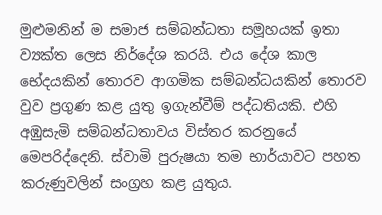මුළුමනින් ම සමාජ සම්බන්ධතා සමූහයක් ඉතා ව්‍යක්ත ලෙස නිර්දේශ කරයි. එය දේශ කාල භේදයකින් තොරව ආගමික සම්බන්ධයකින් තොරව වුව ප්‍රගුණ කළ යුතු ඉගැන්වීම් පද්ධතියකි. එහි අඹුසැමි සම්බන්ධතාවය විස්තර කරනුයේ මෙපරිද්දෙනි. ස්වාමි පුරුෂයා තම භාර්යාවට පහත කරුණුවලින් සංග්‍රහ කළ යුතුය.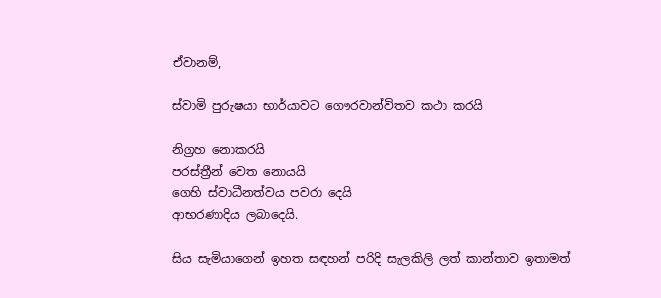ඒවානම්,

ස්වාමි පුරුෂයා භාර්යාවට ගෞරවාන්විතව කථා කරයි

නිග්‍රහ නොකරයි
පරස්ත්‍රීන් වෙත නොයයි
ගෙහි ස්වාධීනත්වය පවරා දෙයි
ආභරණාදිය ලබාදෙයි.

සිය සැමියාගෙන් ඉහත සඳහන් පරිදි සැලකිලි ලත් කාන්තාව ඉතාමත්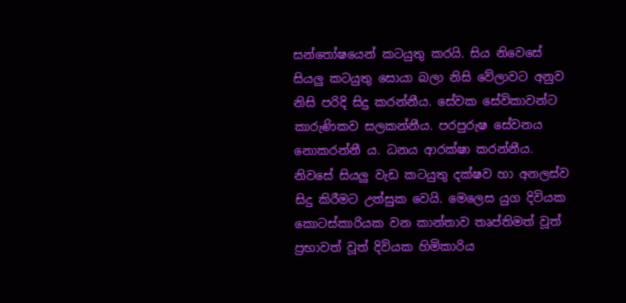සන්තෝෂයෙන් කටයුතු කරයි. සිය නිවෙසේ සියලු කටයුතු සොයා බලා නිසි වේලාවට අනුව නිසි පරිදි සිදු කරන්නීය. සේවක සේවිකාවන්ට කාරුණිකව සලකන්නීය. පරපුරුෂ සේවනය නොකරන්නී ය. ධනය ආරක්ෂා කරන්නීය. නිවසේ සියලු වැඩ කටයුතු දක්ෂව හා අනලස්ව සිදු කිරීමට උත්සුක වෙයි. මෙලෙස යුග දිවියක කොටස්කාරියක වන කාන්තාව තෘප්තිමත් වූත් ප්‍රභාවත් වූත් දිවියක හිමිකාරිය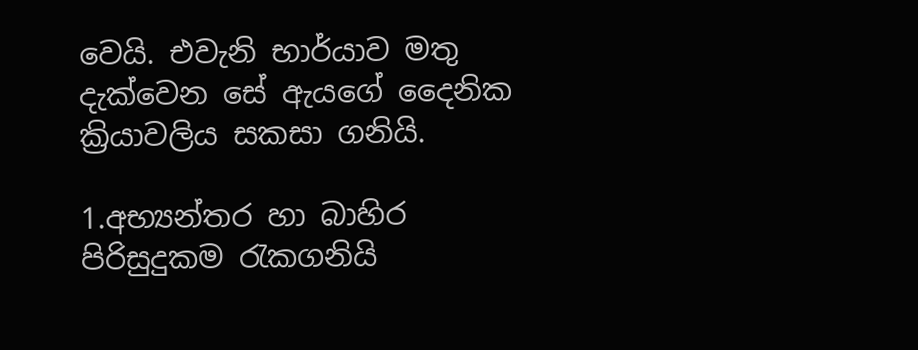වෙයි. එවැනි භාර්යාව මතු දැක්වෙන සේ ඇයගේ දෛනික ක්‍රියාවලිය සකසා ගනියි.

1.අභ්‍යන්තර හා බාහිර පිරිසුදුකම රැකගනියි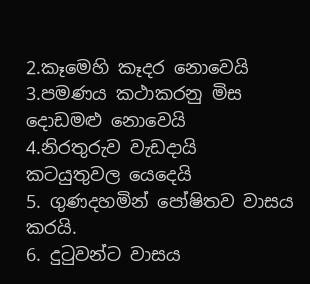2.කෑමෙහි කෑදර නොවෙයි
3.පමණය කථාකරනු මිස දොඩමළු නොවෙයි
4.නිරතුරුව වැඩදායි කටයුතුවල යෙදෙයි
5. ගුණදහමින් පෝෂිතව වාසය කරයි.
6. දුටුවන්ට වාසය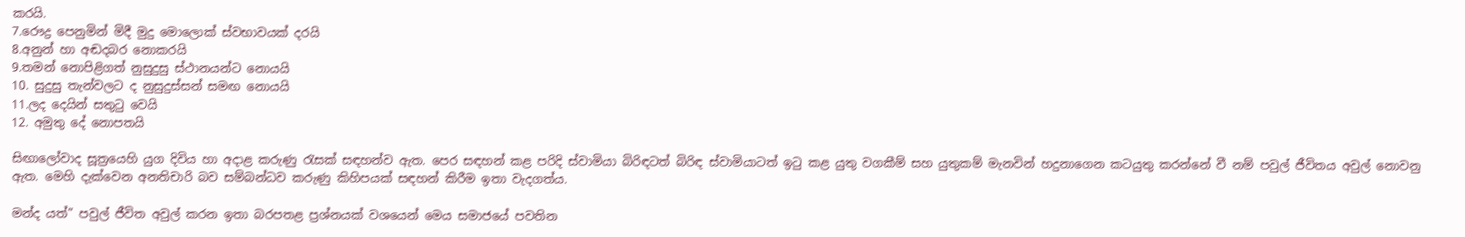කරයි.
7.රෞද්‍ර පෙනුමින් මිදී මුදු මොලොක් ස්වභාවයක් දරයි
8.අනුන් හා අඬදබර නොකරයි
9.තමන් නොපිළිගත් නුසුදුසු ස්ථානයන්ට නොයයි
10. සුදුසු තැන්වලට ද නුසුදුස්සන් සමඟ නොයයි
11.ලද දෙයින් සතුටු වෙයි
12. අමුතු දේ නොපතයි

සිඟාලෝවාද සූත්‍රයෙහි යුග දිවිය හා අදාළ කරුණු රැසක් සඳහන්ව ඇත. පෙර සඳහන් කළ පරිදි ස්වාමියා බිරිඳටත් බිරිඳ ස්වාමියාටත් ඉටු කළ යුතු වගකීම් සහ යුතුකම් මැනවින් හදුනාගෙන කටයුතු කරන්නේ වී නම් පවුල් ජීවිතය අවුල් නොවනු ඇත. මෙහි දැක්වෙන අනතිචාරි බව සම්බන්ධව කරුණු කිහිපයක් සඳහන් කිරීම ඉතා වැදගත්ය.

මන්ද යත්” පවුල් ජීවිත අවුල් කරන ඉතා බරපතළ ප්‍රශ්නයක් වශයෙන් මෙය සමාජයේ පවතින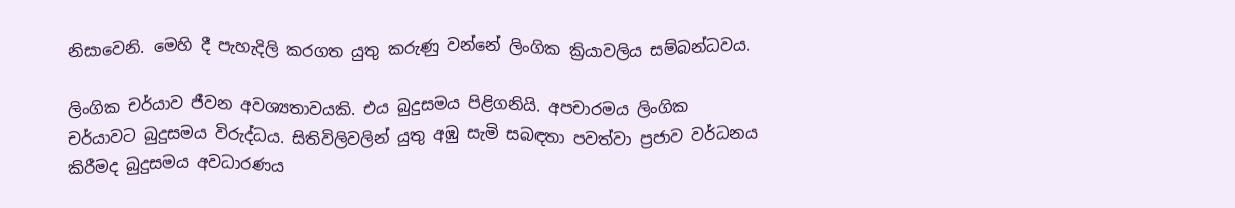නිසාවෙනි. මෙහි දී පැහැදිලි කරගත යුතු කරුණු වන්නේ ලිංගික ක්‍රියාවලිය සම්බන්ධවය.

ලිංගික චර්යාව ජීවන අවශ්‍යතාවයකි. එය බුදුසමය පිළිගනියි. අපචාරමය ලිංගික චර්යාවට බුදුසමය විරුද්ධය. සිතිවිලිවලින් යුතු අඹු සැමි සබඳතා පවත්වා ප්‍රජාව වර්ධනය කිරීමද බුදුසමය අවධාරණය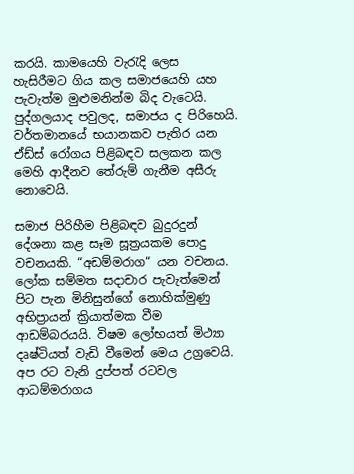කරයි. කාමයෙහි වැරැදි ලෙස හැසිරීමට ගිය කල සමාජයෙහි යහ පැවැත්ම මුළුමනින්ම බිද වැටෙයි. පුද්ගලයාද පවුලද, සමාජය ද පිරිහෙයි. වර්තමානයේ භයානකව පැතිර යන ඒඩ්ස් රෝගය පිළිබඳව සලකන කල මෙහි ආදීනව තේරුම් ගැනීම අසීරු නොවෙයි.

සමාජ පිරිහීම පිළිබඳව බුදුරදුන් දේශනා කළ සෑම සූත්‍රයකම පොදු වචනයකි. “අඩම්මරාග“ යන වචනය. ලෝක සම්මත සදාචාර පැවැත්මෙන් පිට පැන මිනිසුන්ගේ නොහික්මුණු අභිප්‍රායන් ක්‍රියාත්මක වීම ආඩම්බරයයි. විෂම ලෝභයත් මිථ්‍යා දෘෂ්ටියත් වැඩි වීමෙන් මෙය උග්‍රවෙයි. අප රට වැනි දුප්පත් රටවල ආධම්මරාගය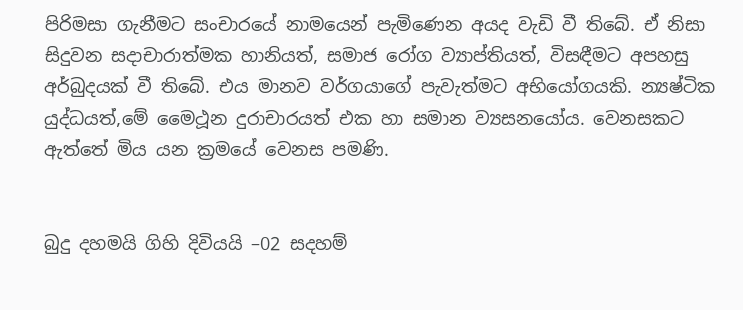පිරිමසා ගැනීමට සංචාරයේ නාමයෙන් පැමිණෙන අයද වැඩි වී තිබේ. ඒ නිසා සිදුවන සදාචාරාත්මක හානියත්, සමාජ රෝග ව්‍යාප්තියත්, විසඳීමට අපහසු අර්බුදයක් වී තිබේ. එය මානව වර්ගයාගේ පැවැත්මට අභියෝගයකි. න්‍යෂ්ටික යුද්ධයත්,මේ මෛථූන දුරාචාරයත් එක හා සමාන ව්‍යසනයෝය. වෙනසකට ඇත්තේ මිය යන ක්‍රමයේ වෙනස පමණි.


බුදු දහමයි ගිහි දිවියයි –02 සදහම්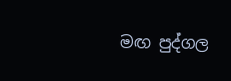මඟ පුද්ගල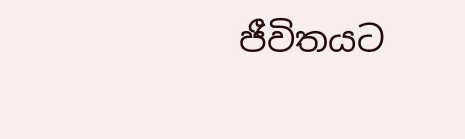ජීවිතයට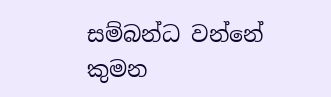සම්බන්ධ වන්නේ කුමන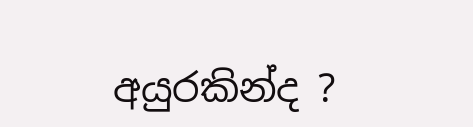අයුරකින්ද ?